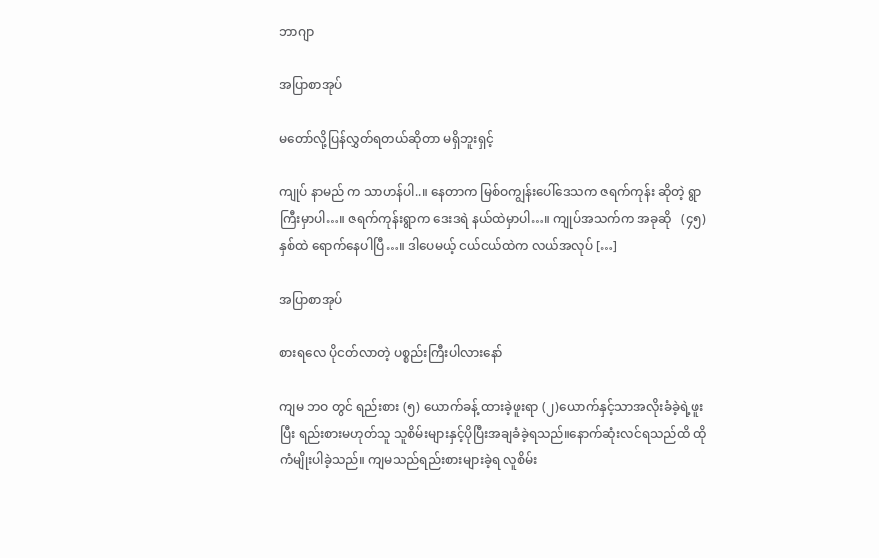ဘာဂျာ

အပြာစာအုပ်

မတော်လို့ပြန်လွှတ်ရတယ်ဆိုတာ မရှိဘူးရှင့်

ကျုပ် နာမည် က သာဟန်ပါ..။ နေတာက မြစ်ဝကျွန်းပေါ်ဒေသက ဇရက်ကုန်း ဆိုတဲ့ ရွာကြီးမှာပါ…။ ဇရက်ကုန်းရွာက ဒေးဒရဲ နယ်ထဲမှာပါ…။ ကျုပ်အသက်က အခုဆို   (၄၅)  နှစ်ထဲ ရောက်နေပါပြီ…။ ဒါပေမယ့် ငယ်ငယ်ထဲက လယ်အလုပ် […]

အပြာစာအုပ်

စားရလေ ပိုငတ်လာတဲ့ ပစ္စည်းကြီးပါလားနော်

ကျမ ဘဝ တွင် ရည်းစား (၅) ယောက်ခန့် ထားခဲ့ဖူးရာ (၂)ယောက်နှင့်သာအလိုးခံခဲ့ရဲ့ဖူးပြီး ရည်းစားမဟုတ်သူ သူစိမ်းများနှင့်ပိုပြီးအချခံခဲ့ရသည်။နောက်ဆုံးလင်ရသည်ထိ ထိုကံမျိုးပါခဲ့သည်။ ကျမသည်ရည်းစားများခဲ့ရ လူစိမ်း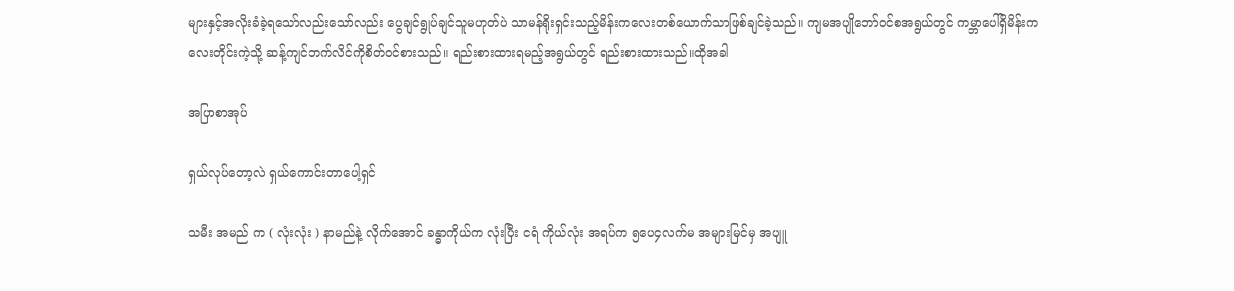များနှင့်အလိုးခံခဲ့ရသော်လည်းသော်လည်း ပွေချင်ရွုပ်ချင်သူမဟုတ်ပဲ သာမန်ရိုးရှင်းသည့်မိန်းကလေးတစ်ယောက်သာဖြစ်ချင်ခဲ့သည်။ ကျမအပျိုဘော်ဝင်စအရွယ်တွင် ကမ္ဘာပေါ်ရှိမိန်းကလေးတိုင်းကဲ့သို့ ဆန့်ကျင်ဘက်လိင်ကိုစိတ်ဝင်စားသည်။ ရည်းစားထားရမည့်အရွယ်တွင် ရည်းစားထားသည်။ထိုအခါ

အပြာစာအုပ်

ရှယ်လုပ်တော့လဲ ရှယ်ကောင်းတာပေါ့ရှင်

သမီး အမည် က ( လုံးလုံး ) နာမည်နဲ့ လိုက်အောင် ခန္ဓာကိုယ်က လုံးပြီး ငရံ ကိုယ်လုံး အရပ်က ၅ပေ၄လက်မ အများမြင်မှ အပျူ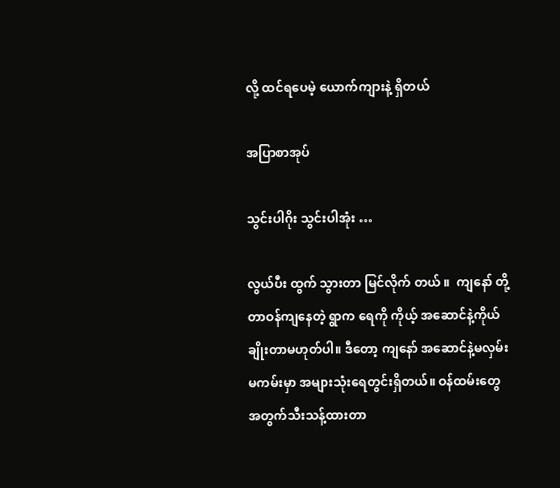လို့ ထင်ရပေမဲ့ ယောက်ကျားနဲ့ ရှိတယ်

အပြာစာအုပ်

သွင်းပါဂိုး သွင်းပါအုံး …

လွယ်ပီး ထွက် သွားတာ မြင်လိုက် တယ် ။  ကျနော် တို့ တာဝန်ကျနေတဲ့ ရွာက ရေကို ကိုယ့် အဆောင်နဲ့ကိုယ်ချိုးတာမဟုတ်ပါ။ ဒီတော့ ကျနော် အဆောင်နဲ့မလှမ်း မကမ်းမှာ အများသုံးရေတွင်းရှိတယ်။ ဝန်ထမ်းတွေအတွက်သီးသန့်ထားတာ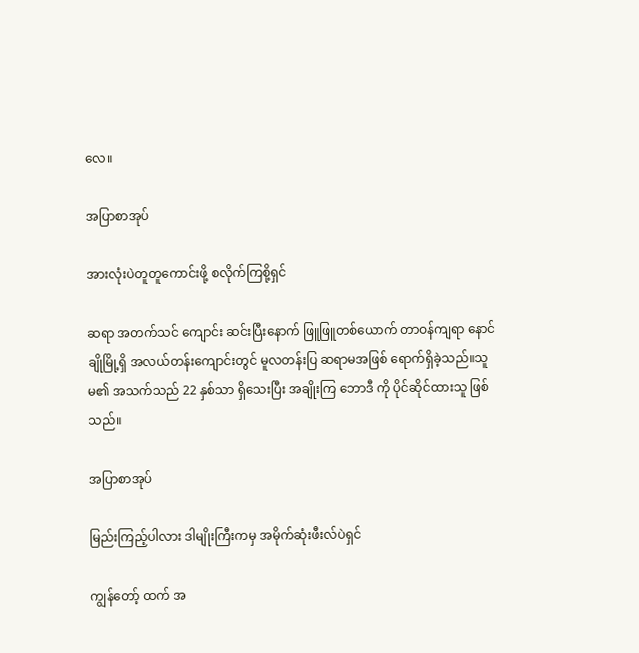လေ။

အပြာစာအုပ်

အားလုံးပဲတူတူကောင်းဖို့ စလိုက်ကြစို့ရှင်

ဆရာ အတက်သင် ကျောင်း ဆင်းပြီးနောက် ဖြူဖြူတစ်ယောက် တာဝန်ကျရာ နောင်ချိုမြို့ရှိ အလယ်တန်းကျောင်းတွင် မူလတန်းပြ ဆရာမအဖြစ် ရောက်ရှိခဲ့သည်။သူမ၏ အသက်သည် 22 နှစ်သာ ရှိသေးပြီး အချိုးကြ ဘောဒီ ကို ပိုင်ဆိုင်ထားသူ ဖြစ်သည်။

အပြာစာအုပ်

မြည်းကြည့်ပါလား ဒါမျိုးကြီးကမှ အမိုက်ဆုံးဖီးလ်ပဲရှင်

ကျွန်တော့် ထက် အ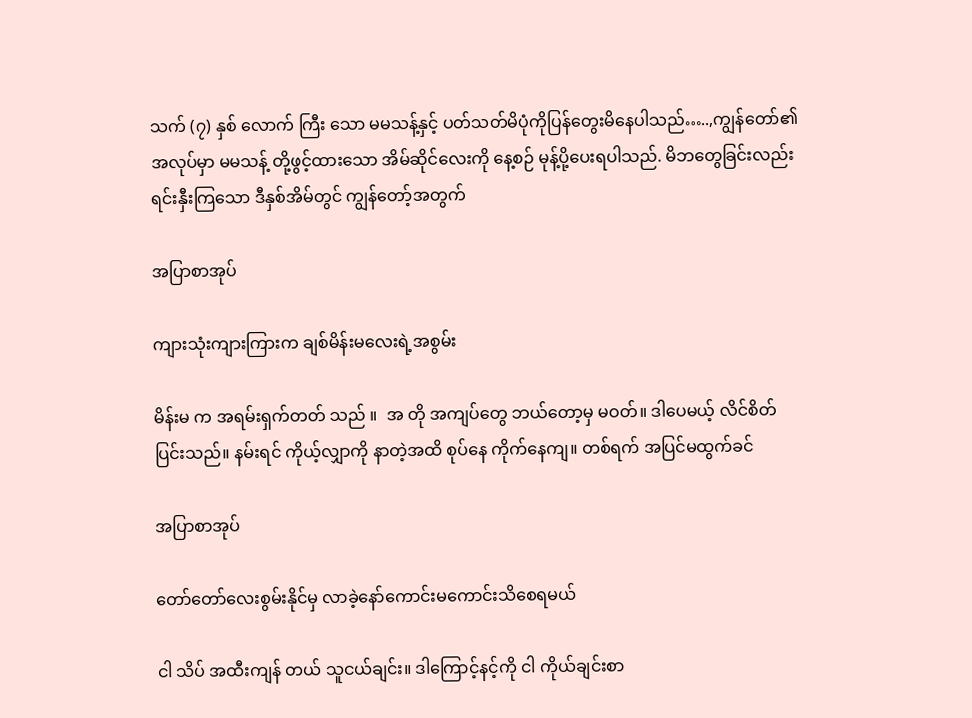သက် (၇) နှစ် လောက် ကြီး သော မမသန့်နှင့် ပတ်သတ်မိပုံကိုပြန်တွေးမိနေပါသည်…..,ကျွန်တော်၏ အလုပ်မှာ မမသန့် တို့ဖွင့်ထားသော အိမ်ဆိုင်လေးကို နေ့စဉ် မုန့်ပို့ပေးရပါသည်. မိဘတွေခြင်းလည်း ရင်းနှီးကြသော ဒီနှစ်အိမ်တွင် ကျွန်တော့်အတွက်

အပြာစာအုပ်

ကျားသုံးကျားကြားက ချစ်မိန်းမလေးရဲ့အစွမ်း

မိန်းမ က အရမ်းရှက်တတ် သည် ။  အ တို အကျပ်တွေ ဘယ်တော့မှ မဝတ်။ ဒါပေမယ့် လိင်စိတ် ပြင်းသည်။ နမ်းရင် ကိုယ့်လျှာကို နာတဲ့အထိ စုပ်နေ ကိုက်နေကျ။ တစ်ရက် အပြင်မထွက်ခင်

အပြာစာအုပ်

တော်တော်လေးစွမ်းနိုင်မှ လာခဲ့နော်ကောင်းမကောင်းသိစေရမယ်

ငါ သိပ် အထီးကျန် တယ် သူငယ်ချင်း။ ဒါကြောင့်နင့်ကို ငါ ကိုယ်ချင်းစာ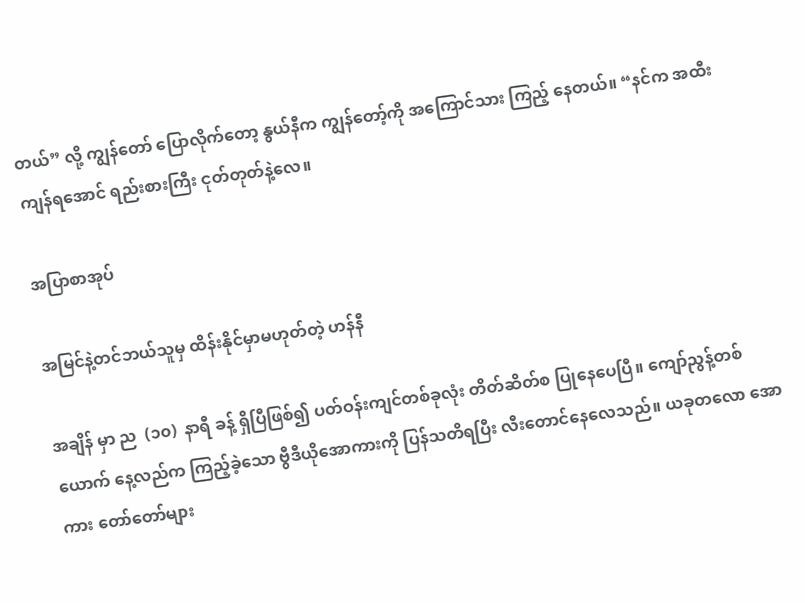တယ်” လို့ ကျွန်တော် ပြောလိုက်တော့ နွယ်နီက ကျွန်တော့်ကို အကြောင်သား ကြည့် နေတယ်။ “နင်က အထီးကျန်ရအောင် ရည်းစားကြီး ငုတ်တုတ်နဲ့လေ။

အပြာစာအုပ်

အမြင်နဲ့တင်ဘယ်သူမှ ထိန်းနိုင်မှာမဟုတ်တဲ့ ဟန်နီ

အချိန် မှာ ည  (၁၀)  နာရီ ခန့် ရှိပြီဖြစ်၍ ပတ်ဝန်းကျင်တစ်ခုလုံး တိတ်ဆိတ်စ ပြုနေပေပြီ။ ကျော်ညွန့်တစ်ယောက် နေ့လည်က ကြည့်ခဲ့သော ဗွီဒီယိုအောကားကို ပြန်သတိရပြီး လီးတောင်နေလေသည်။ ယခုတလော အောကား တော်တော်များ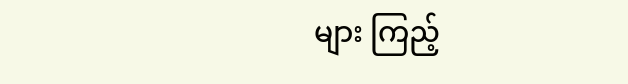များ ကြည့်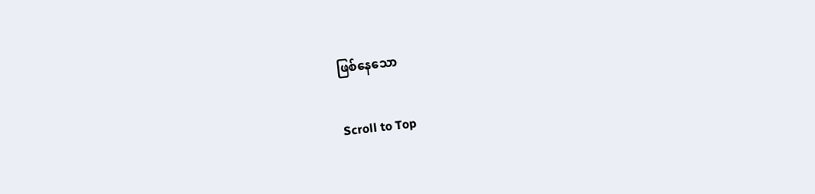ဖြစ်နေသော

Scroll to Top